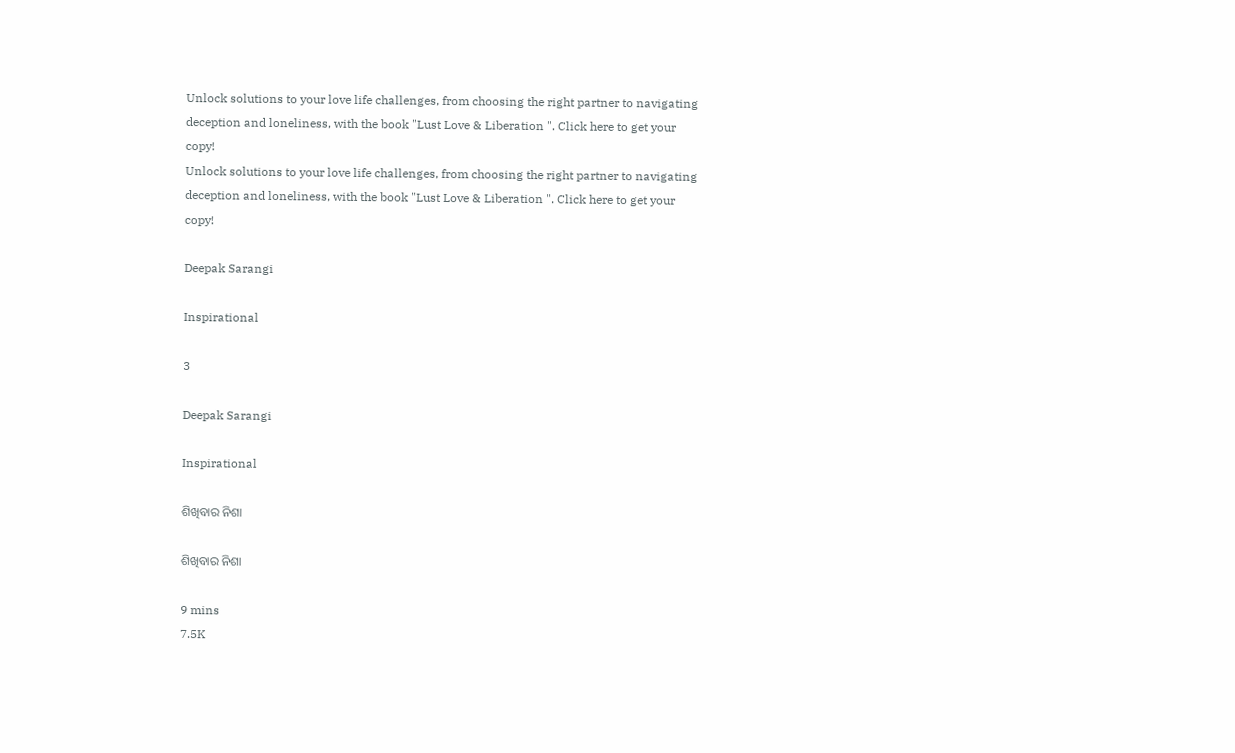Unlock solutions to your love life challenges, from choosing the right partner to navigating deception and loneliness, with the book "Lust Love & Liberation ". Click here to get your copy!
Unlock solutions to your love life challenges, from choosing the right partner to navigating deception and loneliness, with the book "Lust Love & Liberation ". Click here to get your copy!

Deepak Sarangi

Inspirational

3

Deepak Sarangi

Inspirational

ଶିଖିବାର ନିଶା

ଶିଖିବାର ନିଶା

9 mins
7.5K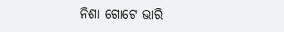ନିଶା ଗୋଟେ ଭାରି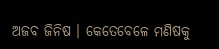ଅଜବ ଜିନିଷ । କେତେବେଳେ ମଣିଷକୁ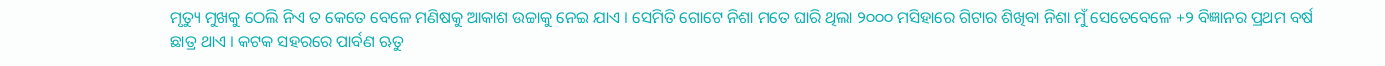ମୃତ୍ୟୁ ମୁଖକୁ ଠେଲି ନିଏ ତ କେତେ ବେଳେ ମଣିଷକୁ ଆକାଶ ଉଚ୍ଚାକୁ ନେଇ ଯାଏ । ସେମିତି ଗୋଟେ ନିଶା ମତେ ଘାରି ଥିଲା ୨୦୦୦ ମସିହାରେ ଗିଟାର ଶିଖିବା ନିଶା ମୁଁ ସେତେବେଳେ +୨ ବିଜ୍ଞାନର ପ୍ରଥମ ବର୍ଷ ଛାତ୍ର ଥାଏ । କଟକ ସହରରେ ପାର୍ବଣ ଋତୁ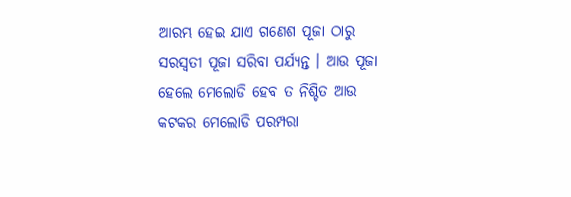ଆରମ୍ଭ ହେଇ ଯାଏ ଗଣେଶ ପୂଜା ଠାରୁ ସରସ୍ଵତୀ ପୂଜା ସରିବା ପର୍ଯ୍ୟନ୍ତ । ଆଉ ପୂଜା ହେଲେ ମେଲୋଡି ହେବ ତ ନିଶ୍ଚିତ ଆଉ କଟକର ମେଲୋଡି ପରମ୍ପରା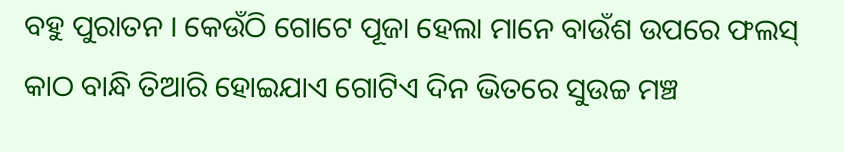ବହୁ ପୁରାତନ । କେଉଁଠି ଗୋଟେ ପୂଜା ହେଲା ମାନେ ବାଉଁଶ ଉପରେ ଫଲସ୍ କାଠ ବାନ୍ଧି ତିଆରି ହୋଇଯାଏ ଗୋଟିଏ ଦିନ ଭିତରେ ସୁଉଚ୍ଚ ମଞ୍ଚ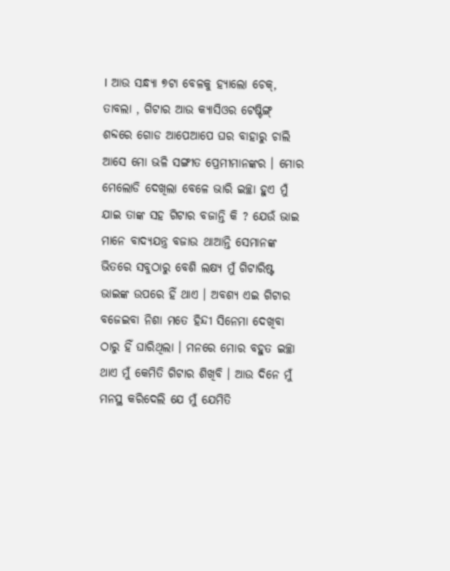। ଆଉ ସନ୍ଧ୍ୟା ୭ଟା ବେଳକୁ ହ୍ୟାଲୋ ଚେକ୍, ତାବଲା , ଗିଟାର ଆଉ କ୍ୟାସିଓର ଟେଷ୍ଟିଙ୍ଗ୍ ଶବ୍ଦରେ ଗୋଡ ଆପେଆପେ ଘର ବାହାରୁ ଚାଲି ଆସେ ମୋ ଭଳି ସଙ୍ଗୀତ ପ୍ରେମୀମାନଙ୍କର । ମୋର ମେଲୋଡି ଦେଖିଲା ବେଳେ ଭାରି ଇଚ୍ଛା ହୁଏ ମୁଁ ଯାଇ ତାଙ୍କ ସହ ଗିଟାର ବଜାନ୍ତି କି ? ଯେଉଁ ଭାଇ ମାନେ ବାଦ୍ୟଯନ୍ତ୍ର ବଜାଉ ଥାଆନ୍ତି ସେମାନଙ୍କ ଭିତରେ ସବୁଠାରୁ ବେଶି ଲକ୍ଷ୍ୟ ମୁଁ ଗିଟାରିଷ୍ଟ ଭାଇଙ୍କ ଉପରେ ହିଁ ଥାଏ । ଅବଶ୍ୟ ଏଇ ଗିଟାର ବଜେଇବା ନିଶା ମତେ ହିନ୍ଦୀ ସିନେମା ଦେଖିବା ଠାରୁ ହିଁ ଘାରିଥିଲା । ମନରେ ମୋର ବହୁତ ଇଚ୍ଛା ଥାଏ ମୁଁ କେମିତି ଗିଟାର ଶିଖିବି । ଆଉ ଦିନେ ମୁଁ ମନସ୍ଥ କରିଦେଲି ଯେ ମୁଁ ଯେମିତି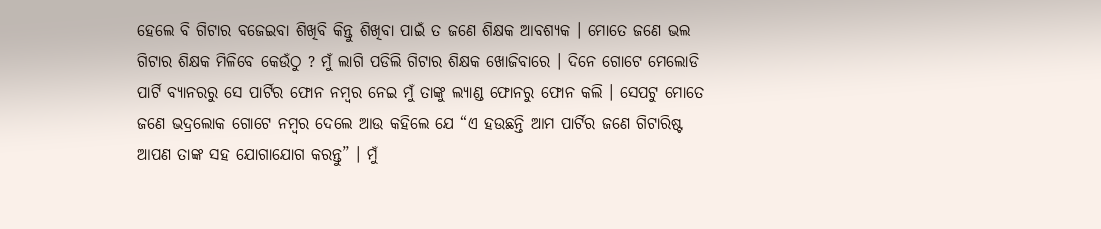ହେଲେ ବି ଗିଟାର ବଜେଇବା ଶିଖିବି କିନ୍ତୁ ଶିଖିବା ପାଇଁ ତ ଜଣେ ଶିକ୍ଷକ ଆବଶ୍ୟକ । ମୋତେ ଜଣେ ଭଲ ଗିଟାର ଶିକ୍ଷକ ମିଳିବେ କେଉଁଠୁ ? ମୁଁ ଲାଗି ପଡିଲି ଗିଟାର ଶିକ୍ଷକ ଖୋଜିବାରେ । ଦିନେ ଗୋଟେ ମେଲୋଡି ପାର୍ଟି ବ୍ୟାନରରୁ ସେ ପାର୍ଟିର ଫୋନ ନମ୍ବର ନେଇ ମୁଁ ତାଙ୍କୁ ଲ୍ୟାଣ୍ଡ ଫୋନରୁ ଫୋନ କଲି । ସେପଟୁ ମୋତେ ଜଣେ ଭଦ୍ରଲୋକ ଗୋଟେ ନମ୍ବର ଦେଲେ ଆଉ କହିଲେ ଯେ “ଏ ହଉଛନ୍ତି ଆମ ପାର୍ଟିର ଜଣେ ଗିଟାରିଷ୍ଟ ଆପଣ ତାଙ୍କ ସହ ଯୋଗାଯୋଗ କରନ୍ତୁ” । ମୁଁ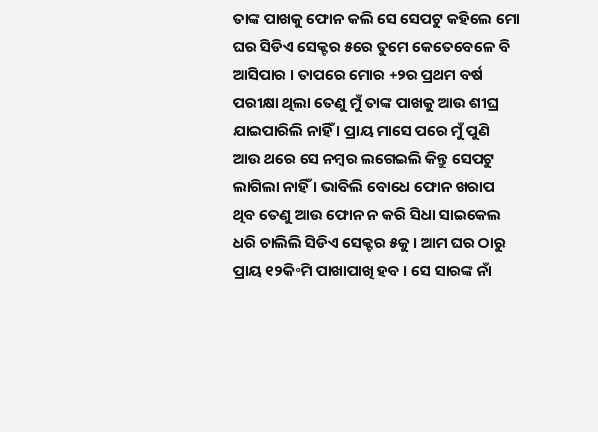ତାଙ୍କ ପାଖକୁ ଫୋନ କଲି ସେ ସେପଟୁ କହିଲେ ମୋ ଘର ସିଡିଏ ସେକ୍ଟର ୫ରେ ତୁମେ କେତେବେଳେ ବି ଆସିପାର । ତାପରେ ମୋର +୨ର ପ୍ରଥମ ବର୍ଷ ପରୀକ୍ଷା ଥିଲା ତେଣୁ ମୁଁ ତାଙ୍କ ପାଖକୁ ଆଉ ଶୀଘ୍ର ଯାଇପାରିଲି ନାହିଁ । ପ୍ରାୟ ମାସେ ପରେ ମୁଁ ପୁଣି ଆଉ ଥରେ ସେ ନମ୍ବର ଲଗେଇଲି କିନ୍ତୁ ସେପଟୁ ଲାଗିଲା ନାହିଁ । ଭାବିଲି ବୋଧେ ଫୋନ ଖରାପ ଥିବ ତେଣୁ ଆଉ ଫୋନ ନ କରି ସିଧା ସାଇକେଲ ଧରି ଚାଲିଲି ସିଡିଏ ସେକ୍ଟର ୫କୁ । ଆମ ଘର ଠାରୁ ପ୍ରାୟ ୧୨କି॰ମି ପାଖାପାଖି ହବ । ସେ ସାରଙ୍କ ନାଁ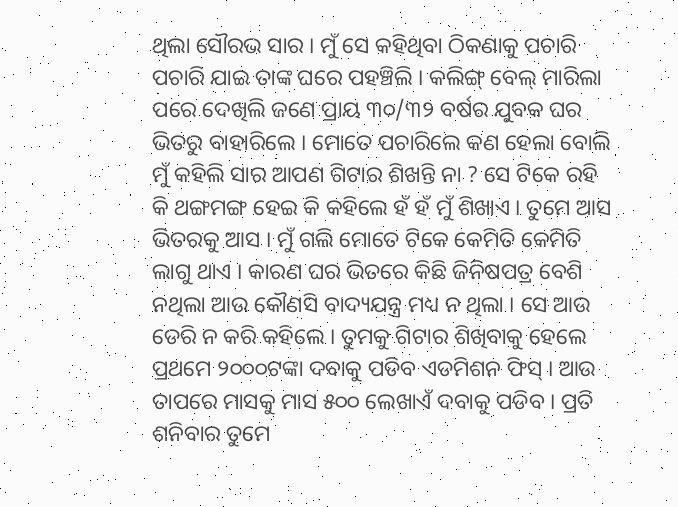ଥିଲା ସୌରଭ ସାର । ମୁଁ ସେ କହିଥିବା ଠିକଣାକୁ ପଚାରି ପଚାରି ଯାଇ ତାଙ୍କ ଘରେ ପହଞ୍ଚିଲି । କଲିଙ୍ଗ୍ ବେଲ୍ ମାରିଲା ପରେ ଦେଖିଲି ଜଣେ ପ୍ରାୟ ୩୦/୩୨ ବର୍ଷର ଯୁବକ ଘର ଭିତରୁ ବାହାରିଲେ । ମୋତେ ପଚାରିଲେ କଣ ହେଲା ବୋଲି ମୁଁ କହିଲି ସାର ଆପଣ ଗିଟାର ଶିଖନ୍ତି ନା ? ସେ ଟିକେ ରହି କି ଥଙ୍ଗମଙ୍ଗ ହେଇ କି କହିଲେ ହଁ ହଁ ମୁଁ ଶିଖାଏ । ତୁମେ ଆସ ଭିତରକୁ ଆସ । ମୁଁ ଗଲି ମୋତେ ଟିକେ କେମିତି କେମିତି ଲାଗୁ ଥାଏ । କାରଣ ଘର ଭିତରେ କିଛି ଜିନିଷପତ୍ର ବେଶି ନଥିଲା ଆଉ କୌଣସି ବାଦ୍ୟଯନ୍ତ୍ର ମଧ୍ୟ ନ ଥିଲା । ସେ ଆଉ ଡେରି ନ କରି କହିଲେ । ତୁମକୁ ଗିଟାର ଶିଖିବାକୁ ହେଲେ ପ୍ରଥମେ ୨୦୦୦ଟଙ୍କା ଦବାକୁ ପଡିବ ଏଡମିଶନ ଫିସ୍ । ଆଉ ତାପରେ ମାସକୁ ମାସ ୫୦୦ ଲେଖାଏଁ ଦବାକୁ ପଡିବ । ପ୍ରତି ଶନିବାର ତୁମେ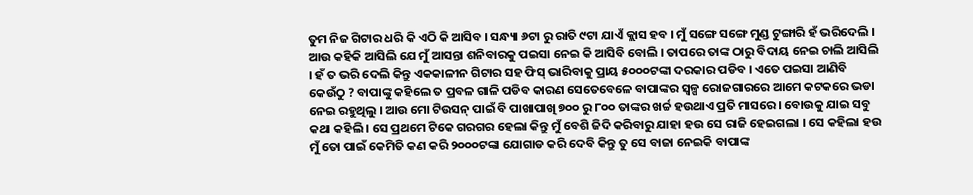ତୁମ ନିଜ ଗିଟାର ଧରି କି ଏଠି କି ଆସିବ । ସନ୍ଧ୍ୟା ୬ଟା ରୁ ରାତି ୯ଟା ଯାଏଁ କ୍ଲାସ ହବ । ମୁଁ ସଙ୍ଗେ ସଙ୍ଗେ ମୁଣ୍ଡ ଟୁଙ୍ଗାରି ହଁ ଭରିଦେଲି । ଆଉ କହିକି ଆସିଲି ଯେ ମୁଁ ଆସନ୍ତା ଶନିବାରକୁ ପଇସା ନେଇ କି ଆସିବି ବୋଲି । ତାପରେ ତାଙ୍କ ଠାରୁ ବିଦାୟ ନେଇ ଚାଲି ଆସିଲି । ହଁ ତ ଭରି ଦେଲି କିନ୍ତୁ ଏକକାଳୀନ ଗିଟାର ସହ ଫିସ୍ ଭାରିବାକୁ ପ୍ରାୟ ୫୦୦୦ଟଙ୍କା ଦରକାର ପଡିବ । ଏତେ ପଇସା ଆଣିବି କେଉଁଠୁ ? ବାପାଙ୍କୁ କହିଲେ ତ ପ୍ରବଳ ଗାଳି ପଡିବ କାରଣ ସେତେବେଳେ ବାପାଙ୍କର ସ୍ୱଳ୍ପ ରୋଜଗାରରେ ଆମେ କଟକରେ ଭଡା ନେଇ ରହୁଥିଲୁ । ଆଉ ମୋ ଟିଉସନ୍ ପାଇଁ ବି ପାଖାପାଖି ୭୦୦ ରୁ ୮୦୦ ତାଙ୍କର ଖର୍ଚ୍ଚ ହଉଥାଏ ପ୍ରତି ମାସରେ । ବୋଉକୁ ଯାଇ ସବୁ କଥା କହିଲି । ସେ ପ୍ରଥମେ ଟିକେ ଗରଗର ହେଲା କିନ୍ତୁ ମୁଁ ବେଶି ଜିଦି କରିବାରୁ ଯାହା ହଉ ସେ ରାଜି ହେଇଗଲା । ସେ କହିଲା ହଉ ମୁଁ ତୋ ପାଇଁ କେମିତି କଣ କରି ୨୦୦୦ଟଙ୍କା ଯୋଗାଡ କରି ଦେବି କିନ୍ତୁ ତୁ ସେ ବାଜା ନେଇକି ବାପାଙ୍କ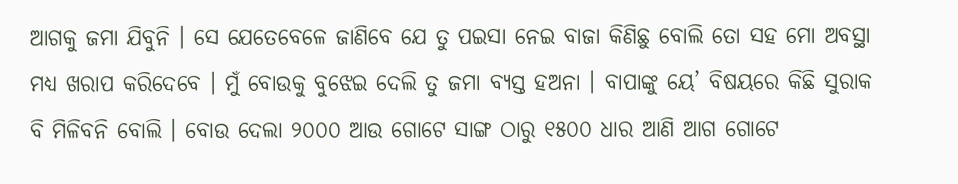ଆଗକୁ ଜମା ଯିବୁନି । ସେ ଯେତେବେଳେ ଜାଣିବେ ଯେ ତୁ ପଇସା ନେଇ ବାଜା କିଣିଛୁ ବୋଲି ତୋ ସହ ମୋ ଅବସ୍ଥା ମଧ୍ୟ ଖରାପ କରିଦେବେ । ମୁଁ ବୋଉକୁ ବୁଝେଇ ଦେଲି ତୁ ଜମା ବ୍ୟସ୍ତ ହଅନା । ବାପାଙ୍କୁ ୟେ’ ବିଷୟରେ କିଛି ସୁରାକ ବି ମିଳିବନି ବୋଲି । ବୋଉ ଦେଲା ୨୦୦୦ ଆଉ ଗୋଟେ ସାଙ୍ଗ ଠାରୁ ୧୫୦୦ ଧାର ଆଣି ଆଗ ଗୋଟେ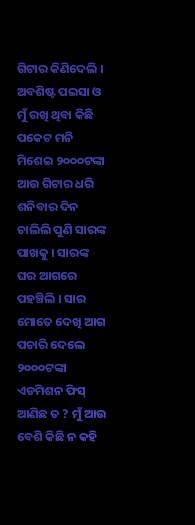ଗିଟାର କିଣିଦେଲି । ଅବଶିଷ୍ଟ ପଇସା ଓ ମୁଁ ରଖି ଥିବା କିଛି ପକେଟ ମନି ମିଶେଇ ୨୦୦୦ଟଙ୍କା ଆଉ ଗିଟାର ଧରି ଶନିବାର ଦିନ ଚାଲିଲି ପୁଣି ସାରଙ୍କ ପାଖକୁ । ସାରଙ୍କ ଘର ଆଗରେ ପହଞ୍ଚିଲି । ସାର ମୋତେ ଦେଖି ଆଗ ପଚାରି ଦେଲେ ୨୦୦୦ଟଙ୍କା ଏଡମିଶନ ଫିସ୍ ଆଣିଛ ତ ? ମୁଁ ଆଉ ବେଶି କିଛି ନ କହି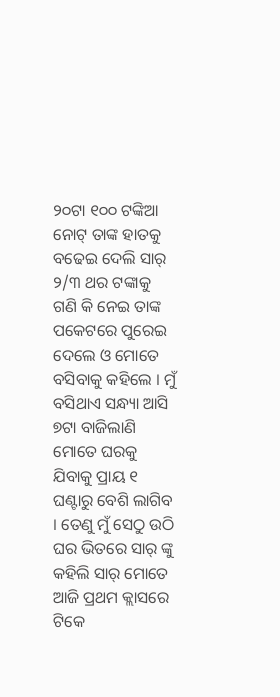୨୦ଟା ୧୦୦ ଟଙ୍କିଆ ନୋଟ୍ ତାଙ୍କ ହାତକୁ ବଢେଇ ଦେଲି ସାର୍ ୨/୩ ଥର ଟଙ୍କାକୁ ଗଣି କି ନେଇ ତାଙ୍କ ପକେଟରେ ପୁରେଇ ଦେଲେ ଓ ମୋତେ ବସିବାକୁ କହିଲେ । ମୁଁ ବସିଥାଏ ସନ୍ଧ୍ୟା ଆସି ୭ଟା ବାଜିଲାଣି ମୋତେ ଘରକୁ ଯିବାକୁ ପ୍ରାୟ ୧ ଘଣ୍ଟାରୁ ବେଶି ଲାଗିବ । ତେଣୁ ମୁଁ ସେଠୁ ଉଠି ଘର ଭିତରେ ସାର୍ ଙ୍କୁ କହିଲି ସାର୍ ମୋତେ ଆଜି ପ୍ରଥମ କ୍ଲାସରେ ଟିକେ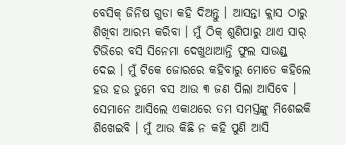ବେସିକ୍ ଜିନିଷ ଗୁଡା କହି ଦିଅନ୍ତୁ । ଆସନ୍ତା କ୍ଲାସ ଠାରୁ ଶିଖିବା ଆରମ୍ଭ କରିବା । ମୁଁ ଠିକ୍ ଶୁଣିପାରୁ ଥାଏ ସାର୍ ଟିଭିରେ ବସି ସିନେମା ଦେଖୁଥାଆନ୍ତି ଫୁଲ ସାଉଣ୍ଡ୍ ଦେଇ । ମୁଁ ଟିକେ ଜୋରରେ କହିବାରୁ ମୋତେ କହିଲେ ହଉ ହଉ ତୁମେ ବସ ଆଉ ୩ ଜଣ ପିଲା ଆସିବେ । ସେମାନେ ଆସିଲେ ଏକାଥରେ ତମ ସମସ୍ତଙ୍କୁ ମିଶେଇକି ଶିଖେଇବି । ମୁଁ ଆଉ କିଛି ନ କହି ପୁଣି ଆସି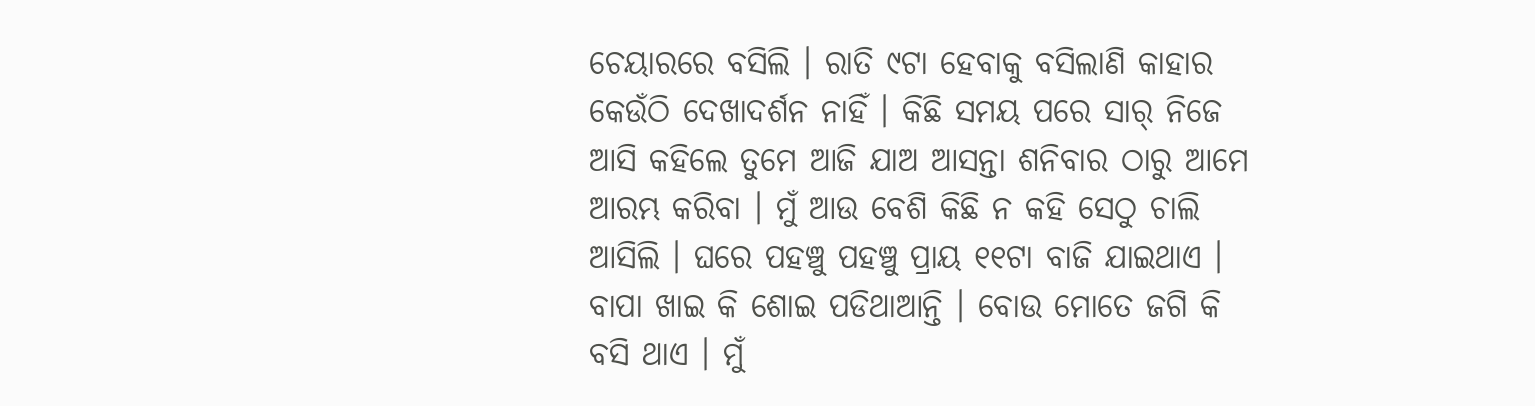ଚେୟାରରେ ବସିଲି । ରାତି ୯ଟା ହେବାକୁ ବସିଲାଣି କାହାର କେଉଁଠି ଦେଖାଦର୍ଶନ ନାହିଁ । କିଛି ସମୟ ପରେ ସାର୍ ନିଜେ ଆସି କହିଲେ ତୁମେ ଆଜି ଯାଅ ଆସନ୍ତା ଶନିବାର ଠାରୁ ଆମେ ଆରମ୍ଭ କରିବା । ମୁଁ ଆଉ ବେଶି କିଛି ନ କହି ସେଠୁ ଚାଲି ଆସିଲି । ଘରେ ପହଞ୍ଚୁ ପହଞ୍ଚୁ ପ୍ରାୟ ୧୧ଟା ବାଜି ଯାଇଥାଏ । ବାପା ଖାଇ କି ଶୋଇ ପଡିଥାଆନ୍ତି । ବୋଉ ମୋତେ ଜଗି କି ବସି ଥାଏ । ମୁଁ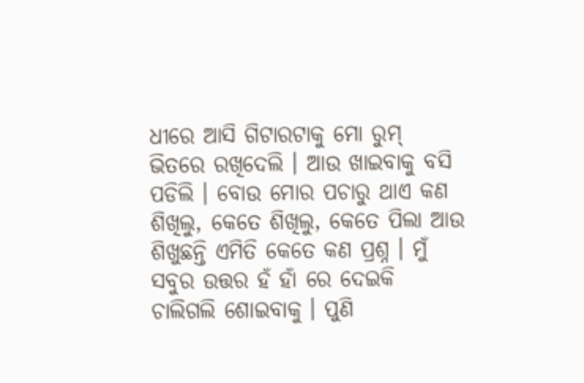ଧୀରେ ଆସି ଗିଟାରଟାକୁ ମୋ ରୁମ୍ ଭିତରେ ରଖିଦେଲି । ଆଉ ଖାଇବାକୁ ବସି ପଡିଲି । ବୋଉ ମୋର ପଚାରୁ ଥାଏ କଣ ଶିଖିଲୁ, କେତେ ଶିଖିଲୁ, କେତେ ପିଲା ଆଉ ଶିଖୁଛନ୍ତି ଏମିତି କେତେ କଣ ପ୍ରଶ୍ନ । ମୁଁ ସବୁର ଉତ୍ତର ହଁ ହାଁ ରେ ଦେଇକି ଚାଲିଗଲି ଶୋଇବାକୁ । ପୁଣି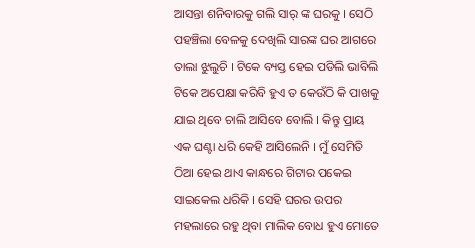ଆସନ୍ତା ଶନିବାରକୁ ଗଲି ସାର୍ ଙ୍କ ଘରକୁ । ସେଠି ପହଞ୍ଚିଲା ବେଳକୁ ଦେଖିଲି ସାରଙ୍କ ଘର ଆଗରେ ତାଲା ଝୁଲୁଚି । ଟିକେ ବ୍ୟସ୍ତ ହେଇ ପଡିଲି ଭାବିଲି ଟିକେ ଅପେକ୍ଷା କରିବି ହୁଏ ତ କେଉଁଠି କି ପାଖକୁ ଯାଇ ଥିବେ ଚାଲି ଆସିବେ ବୋଲି । କିନ୍ତୁ ପ୍ରାୟ ଏକ ଘଣ୍ଟା ଧରି କେହି ଆସିଲେନି । ମୁଁ ସେମିତି ଠିଆ ହେଇ ଥାଏ କାନ୍ଧରେ ଗିଟାର ପକେଇ ସାଇକେଲ ଧରିକି । ସେହି ଘରର ଉପର ମହଲାରେ ରହୁ ଥିବା ମାଲିକ ବୋଧ ହୁଏ ମୋତେ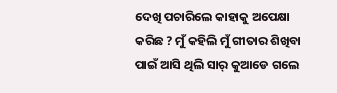ଦେଖି ପଚାରିଲେ କାହାକୁ ଅପେକ୍ଷା କରିଛ ? ମୁଁ କହିଲି ମୁଁ ଗୀତାର ଶିଖିବା ପାଇଁ ଆସି ଥିଲି ସାର୍ କୁଆଡେ ଗଲେ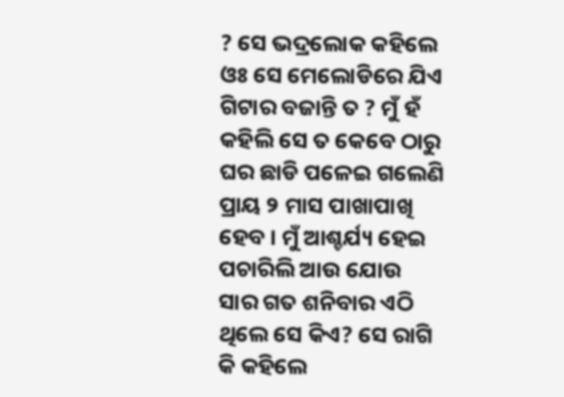? ସେ ଭଦ୍ରଲୋକ କହିଲେ ଓଃ ସେ ମେଲୋଡିରେ ଯିଏ ଗିଟାର ବଜାନ୍ତି ତ ? ମୁଁ ହଁ କହିଲି ସେ ତ କେବେ ଠାରୁ ଘର ଛାଡି ପଳେଇ ଗଲେଣି ପ୍ରାୟ ୨ ମାସ ପାଖାପାଖି ହେବ । ମୁଁ ଆଶ୍ଚର୍ଯ୍ୟ ହେଇ ପଚାରିଲି ଆଉ ଯୋଉ ସାର ଗତ ଶନିବାର ଏଠି ଥିଲେ ସେ କିଏ? ସେ ରାଗି କି କହିଲେ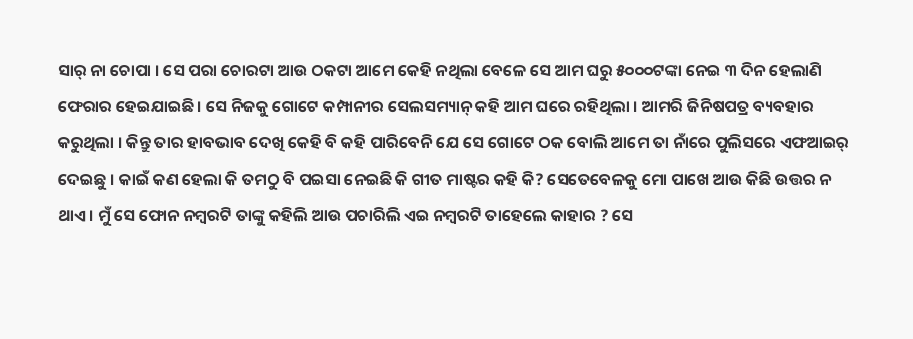ସାର୍ ନା ଚୋପା । ସେ ପରା ଚୋରଟା ଆଉ ଠକଟା ଆମେ କେହି ନଥିଲା ବେଳେ ସେ ଆମ ଘରୁ ୫୦୦୦ଟଙ୍କା ନେଇ ୩ ଦିନ ହେଲାଣି ଫେରାର ହେଇଯାଇଛି । ସେ ନିଜକୁ ଗୋଟେ କମ୍ପାନୀର ସେଲସମ୍ୟାନ୍ କହି ଆମ ଘରେ ରହିଥିଲା । ଆମରି ଜିନିଷପତ୍ର ବ୍ୟବହାର କରୁଥିଲା । କିନ୍ତୁ ତାର ହାବଭାବ ଦେଖି କେହି ବି କହି ପାରିବେନି ଯେ ସେ ଗୋଟେ ଠକ ବୋଲି ଆମେ ତା ନାଁରେ ପୁଲିସରେ ଏଫଆଇର୍ ଦେଇଛୁ । କାଇଁ କଣ ହେଲା କି ତମଠୁ ବି ପଇସା ନେଇଛି କି ଗୀତ ମାଷ୍ଟର କହି କି? ସେତେବେଳକୁ ମୋ ପାଖେ ଆଉ କିଛି ଉତ୍ତର ନ ଥାଏ । ମୁଁ ସେ ଫୋନ ନମ୍ବରଟି ତାଙ୍କୁ କହିଲି ଆଉ ପଚାରିଲି ଏଇ ନମ୍ବରଟି ତାହେଲେ କାହାର ? ସେ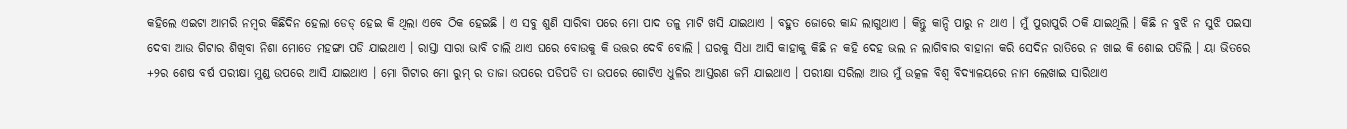କହିଲେ ଏଇଟା ଆମରି ନମ୍ବର କିଛିଦିନ ହେଲା ଡେଡ୍ ହେଇ କି ଥିଲା ଏବେ ଠିକ ହେଇଛି । ଏ ସବୁ ଶୁଣି ସାରିବା ପରେ ମୋ ପାଦ ତଳୁ ମାଟି ଖସି ଯାଇଥାଏ । ବହୁତ ଜୋରେ କାନ୍ଦ ଲାଗୁଥାଏ । କିନ୍ତୁ କାନ୍ଦି ପାରୁ ନ ଥାଏ । ମୁଁ ପୁରାପୁରି ଠକି ଯାଇଥିଲି । କିଛି ନ ବୁଝି ନ ସୁଝି ପଇସା ଦେବା ଆଉ ଗିଟାର ଶିଖିବା ନିଶା ମୋତେ ମହଙ୍ଗା ପଡି ଯାଇଥାଏ । ରାସ୍ତା ସାରା ଭାବି ଚାଲି ଥାଏ ଘରେ ବୋଉକୁ କି ଉତ୍ତର ଦେବି ବୋଲି । ଘରକୁ ସିଧା ଆସି କାହାକୁ କିଛି ନ କହି ଦେହ ଭଲ ନ ଲାଗିବାର ବାହାନା କରି ସେଦିନ ରାତିରେ ନ ଖାଇ କି ଶୋଇ ପଡିଲି । ୟା ଭିତରେ +୨ର ଶେଷ ବର୍ଷ ପରୀକ୍ଷା ମୁଣ୍ଡ ଉପରେ ଆସି ଯାଇଥାଏ । ମୋ ଗିଟାର ମୋ ରୁମ୍ ର ତାଜା ଉପରେ ପଡିପଡି ତା ଉପରେ ଗୋଟିଏ ଧୁଳିର ଆସ୍ତରଣ ଜମି ଯାଇଥାଏ । ପରୀକ୍ଷା ସରିଲା ଆଉ ମୁଁ ଉତ୍କଳ ବିଶ୍ଵ ବିଦ୍ୟାଳୟରେ ନାମ ଲେଖାଇ ସାରିଥାଏ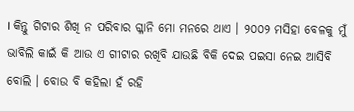। କିନ୍ତୁ ଗିଟାର ଶିଖି ନ ପରିବାର ଗ୍ଳାନି ମୋ ମନରେ ଥାଏ । ୨୦୦୨ ମସିହା ବେଳକୁ ମୁଁ ଭାବିଲି କାଇଁ କି ଆଉ ଏ ଗୀଟାର ରଖିବି ଯାଉଛି ବିକି ଦେଇ ପଇସା ନେଇ ଆସିବି ବୋଲି । ବୋଉ ବି କହିଲା ହଁ ରହି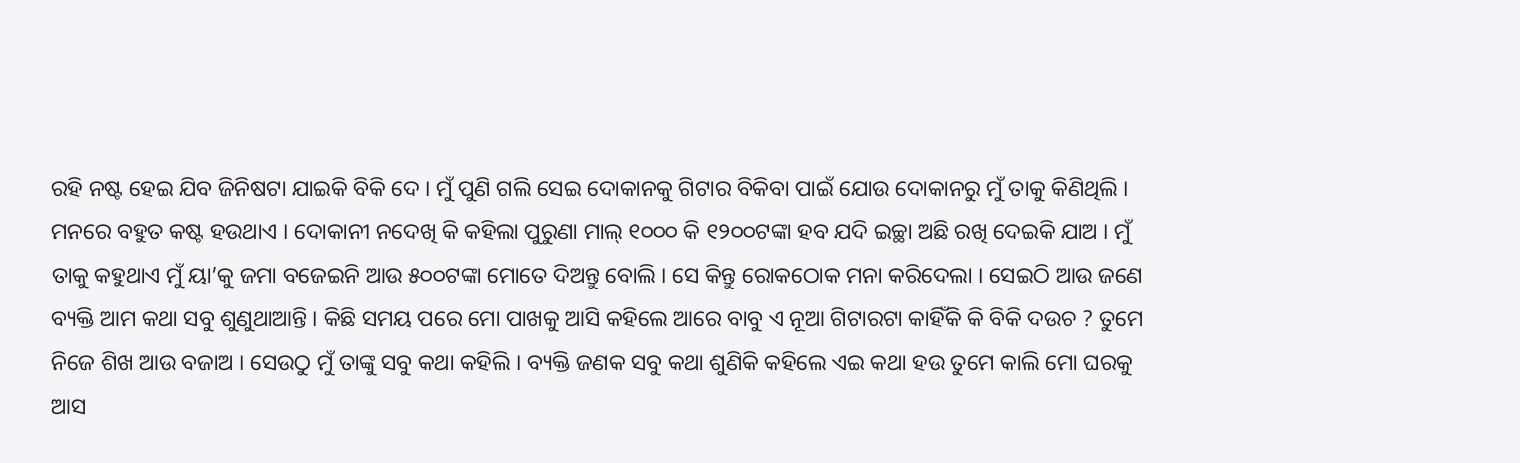ରହି ନଷ୍ଟ ହେଇ ଯିବ ଜିନିଷଟା ଯାଇକି ବିକି ଦେ । ମୁଁ ପୁଣି ଗଲି ସେଇ ଦୋକାନକୁ ଗିଟାର ବିକିବା ପାଇଁ ଯୋଉ ଦୋକାନରୁ ମୁଁ ତାକୁ କିଣିଥିଲି । ମନରେ ବହୁତ କଷ୍ଟ ହଉଥାଏ । ଦୋକାନୀ ନଦେଖି କି କହିଲା ପୁରୁଣା ମାଲ୍ ୧୦୦୦ କି ୧୨୦୦ଟଙ୍କା ହବ ଯଦି ଇଚ୍ଛା ଅଛି ରଖି ଦେଇକି ଯାଅ । ମୁଁ ତାକୁ କହୁଥାଏ ମୁଁ ୟା’କୁ ଜମା ବଜେଇନି ଆଉ ୫୦୦ଟଙ୍କା ମୋତେ ଦିଅନ୍ତୁ ବୋଲି । ସେ କିନ୍ତୁ ରୋକଠୋକ ମନା କରିଦେଲା । ସେଇଠି ଆଉ ଜଣେ ବ୍ୟକ୍ତି ଆମ କଥା ସବୁ ଶୁଣୁଥାଆନ୍ତି । କିଛି ସମୟ ପରେ ମୋ ପାଖକୁ ଆସି କହିଲେ ଆରେ ବାବୁ ଏ ନୂଆ ଗିଟାରଟା କାହିଁକି କି ବିକି ଦଉଚ ? ତୁମେ ନିଜେ ଶିଖ ଆଉ ବଜାଅ । ସେଉଠୁ ମୁଁ ତାଙ୍କୁ ସବୁ କଥା କହିଲି । ବ୍ୟକ୍ତି ଜଣକ ସବୁ କଥା ଶୁଣିକି କହିଲେ ଏଇ କଥା ହଉ ତୁମେ କାଲି ମୋ ଘରକୁ ଆସ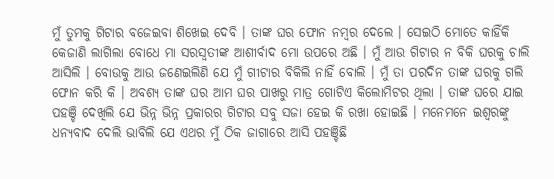ମୁଁ ତୁମକୁ ଗିଟାର ବଜେଇବା ଶିଖେଇ ଦେବି । ତାଙ୍କ ଘର ଫୋନ ନମ୍ବର ଦେଲେ । ସେଇଠି ମୋତେ କାହିଁକି କେଜାଣି ଲାଗିଲା ବୋଧେ ମା ସରସ୍ଵତୀଙ୍କ ଆଶୀର୍ବାଦ ମୋ ଉପରେ ଅଛି । ମୁଁ ଆଉ ଗିଟାର ନ ବିକି ଘରକୁ ଚାଲି ଆସିଲି । ବୋଉକୁ ଆଉ ଜଣେଇଲିଣି ଯେ ମୁଁ ଗୀଟାର ବିକିଲି ନାହିଁ ବୋଲି । ମୁଁ ତା ପରଦିନ ତାଙ୍କ ଘରକୁ ଗଲି ଫୋନ କରି କି । ଅବଶ୍ୟ ତାଙ୍କ ଘର ଆମ ଘର ପାଖରୁ ମାତ୍ର ଗୋଟିଏ କିଲୋମିଟର ଥିଲା । ତାଙ୍କ ଘରେ ଯାଇ ପହଞ୍ଚି ଦେଖିଲି ଯେ ଭିନ୍ନ ଭିନ୍ନ ପ୍ରକାରର ଗିଟାର ସବୁ ସଜା ହେଇ କି ରଖା ହୋଇଛି । ମନେମନେ ଇଶ୍ଵରଙ୍କୁ ଧନ୍ୟବାଦ ଦେଲି ଭାବିଲି ଯେ ଏଥର ମୁଁ ଠିକ ଜାଗାରେ ଆସି ପହଞ୍ଚିଛି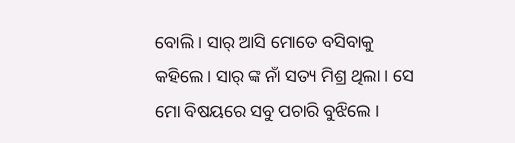ବୋଲି । ସାର୍ ଆସି ମୋତେ ବସିବାକୁ କହିଲେ । ସାର୍ ଙ୍କ ନାଁ ସତ୍ୟ ମିଶ୍ର ଥିଲା । ସେ ମୋ ବିଷୟରେ ସବୁ ପଚାରି ବୁଝିଲେ ।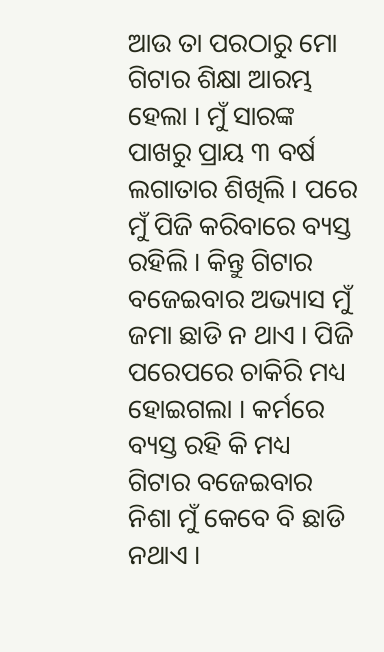ଆଉ ତା ପରଠାରୁ ମୋ ଗିଟାର ଶିକ୍ଷା ଆରମ୍ଭ ହେଲା । ମୁଁ ସାରଙ୍କ ପାଖରୁ ପ୍ରାୟ ୩ ବର୍ଷ ଲଗାତାର ଶିଖିଲି । ପରେ ମୁଁ ପିଜି କରିବାରେ ବ୍ୟସ୍ତ ରହିଲି । କିନ୍ତୁ ଗିଟାର ବଜେଇବାର ଅଭ୍ୟାସ ମୁଁ ଜମା ଛାଡି ନ ଥାଏ । ପିଜି ପରେପରେ ଚାକିରି ମଧ୍ୟ ହୋଇଗଲା । କର୍ମରେ ବ୍ୟସ୍ତ ରହି କି ମଧ୍ୟ ଗିଟାର ବଜେଇବାର ନିଶା ମୁଁ କେବେ ବି ଛାଡି ନଥାଏ ।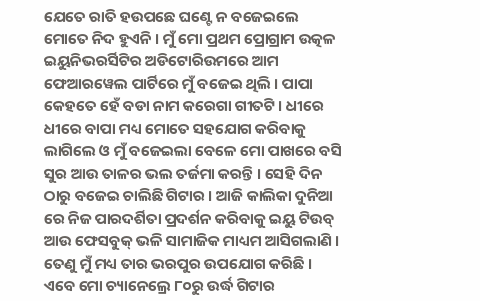ଯେତେ ରାତି ହଉପଛେ ଘଣ୍ଟେ ନ ବଜେଇଲେ ମୋତେ ନିଦ ହୁଏନି । ମୁଁ ମୋ ପ୍ରଥମ ପ୍ରୋଗ୍ରାମ ଉତ୍କଳ ଇୟୁନିଭରର୍ସିଟିର ଅଡିଟୋରିଉମରେ ଆମ ଫେଆରୱେଲ ପାର୍ଟିରେ ମୁଁ ବଜେଇ ଥିଲି । ପାପା କେହତେ ହେଁ ବଡା ନାମ କରେଗା ଗୀତଟି । ଧୀରେ ଧୀରେ ବାପା ମଧ୍ୟ ମୋତେ ସହଯୋଗ କରିବାକୁ ଲାଗିଲେ ଓ ମୁଁ ବଜେଇଲା ବେଳେ ମୋ ପାଖରେ ବସି ସୁର ଆଉ ତାଳର ଭଲ ତର୍ଜମା କରନ୍ତି । ସେହି ଦିନ ଠାରୁ ବଜେଇ ଚାଲିଛି ଗିଟାର । ଆଜି କାଲିକା ଦୁନିଆ ରେ ନିଜ ପାରଦର୍ଶିତା ପ୍ରଦର୍ଶନ କରିବାକୁ ଇୟୁ ଟିଉବ୍ ଆଉ ଫେସବୁକ୍ ଭଳି ସାମାଜିକ ମାଧ୍ୟମ ଆସିଗଲାଣି । ତେଣୁ ମୁଁ ମଧ୍ୟ ତାର ଭରପୁର ଉପଯୋଗ କରିଛି । ଏବେ ମୋ ଚ୍ୟାନେଲ୍ରେ ୮୦ରୁ ଉର୍ଦ୍ଧ ଗିଟାର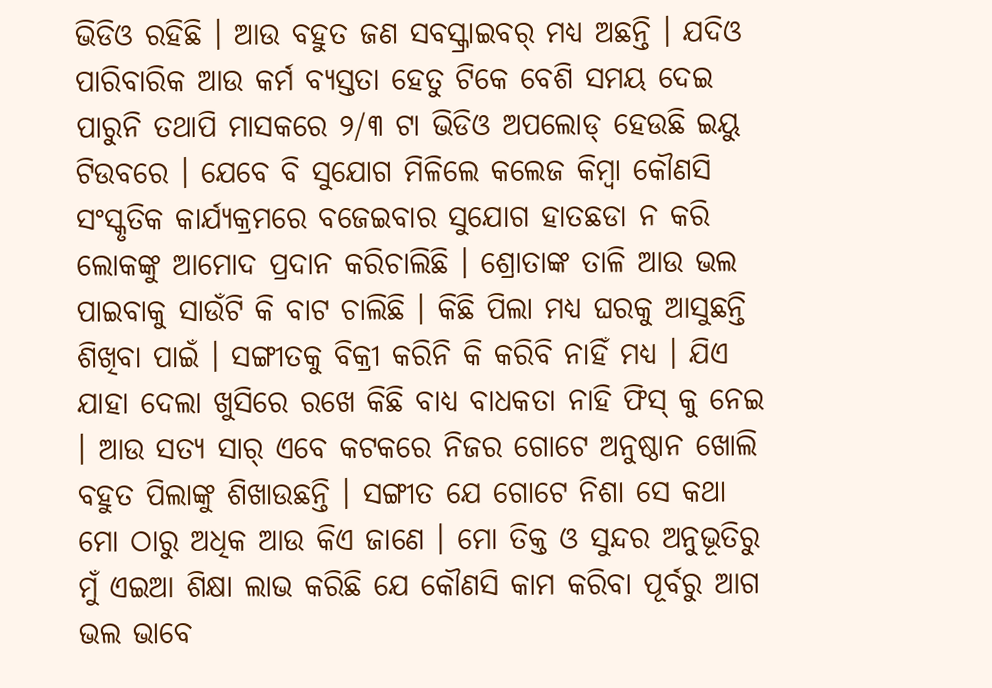ଭିଡିଓ ରହିଛି । ଆଉ ବହୁତ ଜଣ ସବସ୍କ୍ରାଇବର୍ ମଧ୍ୟ ଅଛନ୍ତି । ଯଦିଓ ପାରିବାରିକ ଆଉ କର୍ମ ବ୍ୟସ୍ତତା ହେତୁ ଟିକେ ବେଶି ସମୟ ଦେଇ ପାରୁନି ତଥାପି ମାସକରେ ୨/୩ ଟା ଭିଡିଓ ଅପଲୋଡ୍ ହେଉଛି ଇୟୁ ଟିଉବରେ । ଯେବେ ବି ସୁଯୋଗ ମିଳିଲେ କଲେଜ କିମ୍ବା କୌଣସି ସଂସ୍କୃତିକ କାର୍ଯ୍ୟକ୍ରମରେ ବଜେଇବାର ସୁଯୋଗ ହାତଛଡା ନ କରି ଲୋକଙ୍କୁ ଆମୋଦ ପ୍ରଦାନ କରିଚାଲିଛି । ଶ୍ରୋତାଙ୍କ ତାଳି ଆଉ ଭଲ ପାଇବାକୁ ସାଉଁଟି କି ବାଟ ଚାଲିଛି । କିଛି ପିଲା ମଧ୍ୟ ଘରକୁ ଆସୁଛନ୍ତି ଶିଖିବା ପାଇଁ । ସଙ୍ଗୀତକୁ ବିକ୍ରୀ କରିନି କି କରିବି ନାହିଁ ମଧ୍ୟ । ଯିଏ ଯାହା ଦେଲା ଖୁସିରେ ରଖେ କିଛି ବାଧ୍ୟ ବାଧକତା ନାହି ଫିସ୍ କୁ ନେଇ । ଆଉ ସତ୍ୟ ସାର୍ ଏବେ କଟକରେ ନିଜର ଗୋଟେ ଅନୁଷ୍ଠାନ ଖୋଲି ବହୁତ ପିଲାଙ୍କୁ ଶିଖାଉଛନ୍ତି । ସଙ୍ଗୀତ ଯେ ଗୋଟେ ନିଶା ସେ କଥା ମୋ ଠାରୁ ଅଧିକ ଆଉ କିଏ ଜାଣେ । ମୋ ତିକ୍ତ ଓ ସୁନ୍ଦର ଅନୁଭୂତିରୁ ମୁଁ ଏଇଆ ଶିକ୍ଷା ଲାଭ କରିଛି ଯେ କୌଣସି କାମ କରିବା ପୂର୍ବରୁ ଆଗ ଭଲ ଭାବେ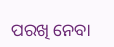ପରଖି ନେବା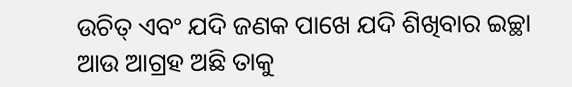ଉଚିତ୍ ଏବଂ ଯଦି ଜଣକ ପାଖେ ଯଦି ଶିଖିବାର ଇଚ୍ଛା ଆଉ ଆଗ୍ରହ ଅଛି ତାକୁ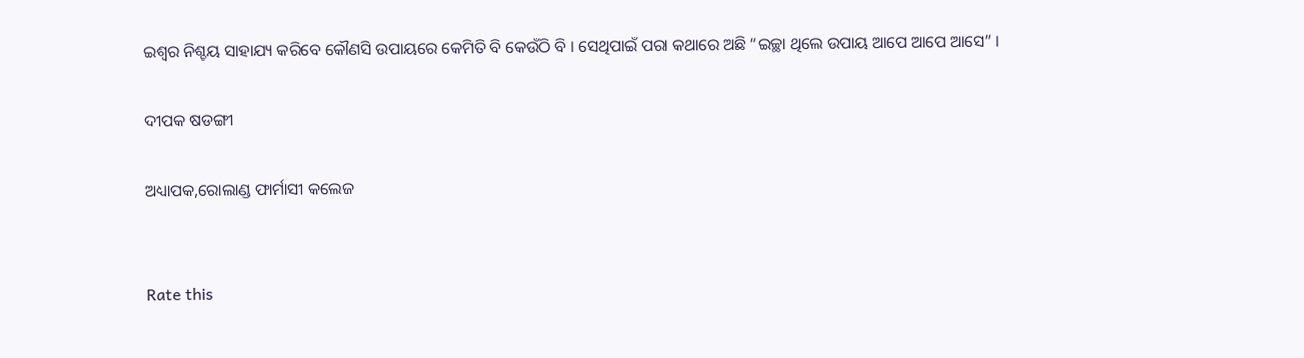ଇଶ୍ଵର ନିଶ୍ଚୟ ସାହାଯ୍ୟ କରିବେ କୌଣସି ଉପାୟରେ କେମିତି ବି କେଉଁଠି ବି । ସେଥିପାଇଁ ପରା କଥାରେ ଅଛି “ଇଚ୍ଛା ଥିଲେ ଉପାୟ ଆପେ ଆପେ ଆସେ” ।

ଦୀପକ ଷଡଙ୍ଗୀ

ଅଧ୍ୟାପକ,ରୋଲାଣ୍ଡ ଫାର୍ମାସୀ କଲେଜ


Rate this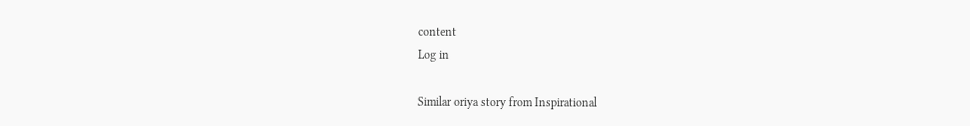content
Log in

Similar oriya story from Inspirational